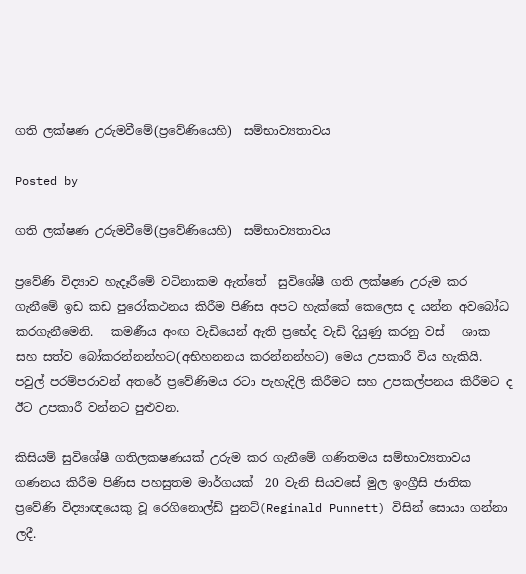ගති ලක්ෂණ උරුමවීමේ(ප්‍රවේණියෙහි)  සම්භාව්‍යතාවය

Posted by

ගති ලක්ෂණ උරුමවීමේ(ප්‍රවේණියෙහි)  සම්භාව්‍යතාවය

ප්‍රවේණි විද්‍යාව හැදෑරීමේ වටිනාකම ඇත්තේ  සුවිශේෂී ගති ලක්ෂණ උරුම කර ගැනීමේ ඉඩ කඩ පුරෝකථනය කිරීම පිණිස අපට හැක්කේ කෙලෙස ද යන්න අවබෝධ කරගැනීමෙනි.   කමණීය අංඟ වැඩියෙන් ඇති ප්‍රභේද වැඩි දියුණු කරනු වස්   ශාක  සහ සත්ව බෝකරන්නන්හට(අභිහනනය කරන්නන්හට) මෙය උපකාරී විය හැකියි. පවුල් පරම්පරාවන් අතරේ ප්‍රවේණිමය රටා පැහැදිලි කිරීමට සහ උපකල්පනය කිරීමට ද ඊට උපකාරී වන්නට පුළුවන.

කිසියම් සුවිශේෂී ගතිලකෂණයක් උරුම කර ගැනීමේ ගණිතමය සම්භාව්‍යතාවය ගණනය කිරීම පිණිස පහසුතම මාර්ගයක්  20 වැනි සියවසේ මුල ඉංග්‍රීසි ජාතික  ප්‍රවේණි විද්‍යාඥයෙකු වූ රෙගිනොල්ඩ් පුනට්(Reginald Punnett) විසින් සොයා ගන්නා  ලදී.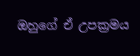ඔහුගේ ඒ උපක්‍රමය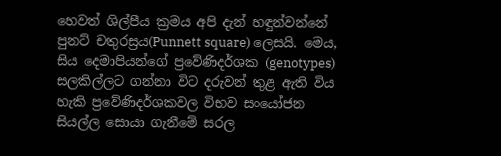හෙවත් ශිල්පීය ක්‍රමය අපි දැන් හඳුන්වන්නේ පුනට් චතුරස්‍රය(Punnett square) ලෙසයි. මෙය, සිය දෙමාපියන්ගේ ප්‍රවේණිදර්ශක (genotypes) සලකිල්ලට ගන්නා විට දරුවන් තුළ ඇති විය හැකි ප්‍රවේණිදර්ශකවල විභව සංයෝජන සියල්ල සොයා ගැනීමේ සරල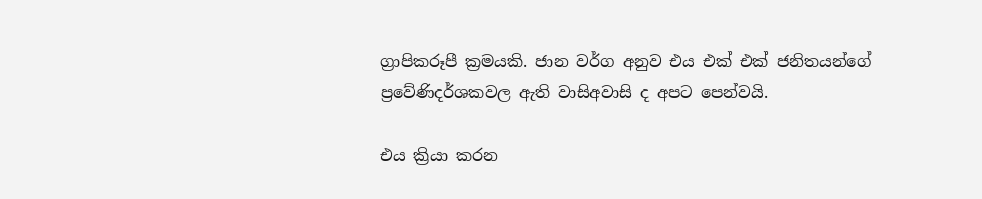ග්‍රාපිකරූපී ක්‍රමයකි. ජාන වර්ග අනුව එය එක් එක් ජනිතයන්ගේ ප්‍රවේණිදර්ශකවල ඇති වාසිඅවාසි ද අපට පෙන්වයි.

එය ක්‍රියා කරන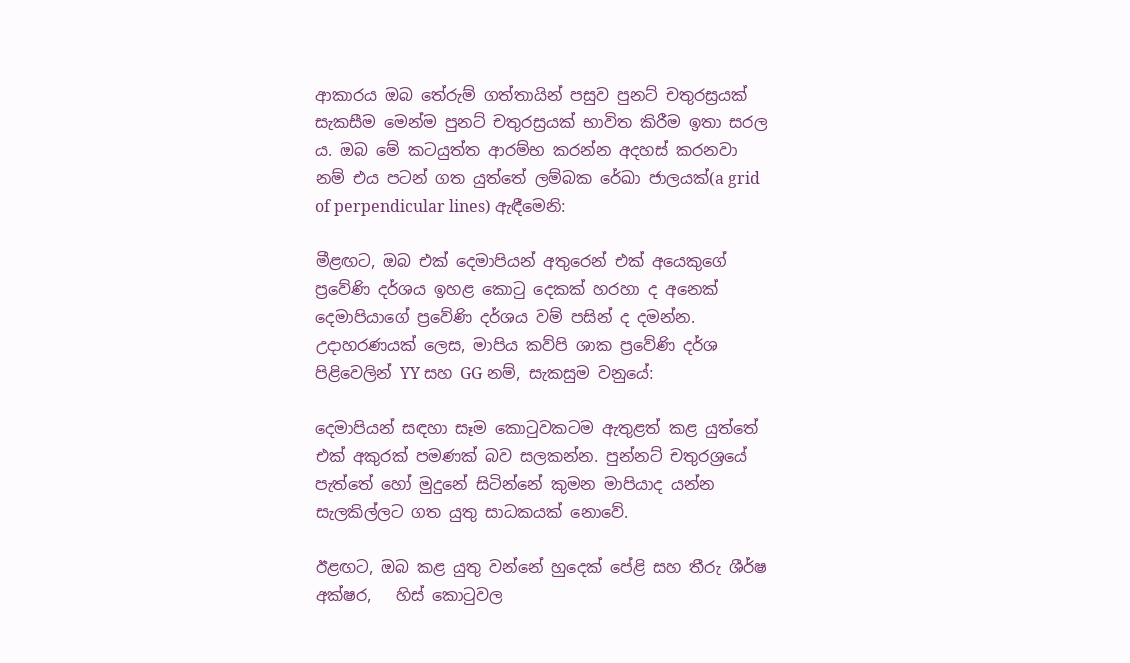ආකාරය ඔබ තේරුම් ගත්තායින් පසුව පුනට් චතුරස්‍රයක් සැකසීම මෙන්ම පුනට් චතුරස්‍රයක් භාවිත කිරීම ඉතා සරල ය. ඔබ මේ කටයුත්ත ආරම්භ කරන්න අදහස් කරනවා නම් එය පටන් ගත යුත්තේ ලම්බක රේඛා ජාලයක්(a grid of perpendicular lines) ඇඳීමෙනි:

මීළඟට, ඔබ එක් දෙමාපියන් අතුරෙන් එක් අයෙකුගේ ප්‍රවේණි දර්ශය ඉහළ කො‍ටු දෙකක් හරහා ද අනෙක් දෙමාපියාගේ ප්‍රවේණි දර්ශය වම් පසින් ද දමන්න. උදාහරණයක් ලෙස, මාපිය කව්පි ශාක ප්‍රවේණි දර්ශ පිළිවෙලින් YY සහ GG නම්, සැකසුම වනුයේ:

දෙමාපියන් සඳහා සෑම කො‍ටුවකටම ඇතුළත් කළ යුත්තේ  එක් අකුරක් පමණක් බව සලකන්න. පුන්නට් චතුරශ්‍රයේ පැත්තේ හෝ මුදුනේ සිටින්නේ කුමන මාපියාද යන්න සැලකිල්ලට ගත යුතු සාධකයක් නොවේ.

ඊළඟට, ඔබ කළ යුතු වන්නේ හුදෙක් පේළි සහ තීරු ශීර්ෂ අක්ෂර,   හිස් කොටුවල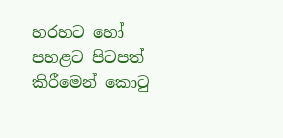හරහට හෝ පහළට පිටපත් කිරීමෙන් කොටු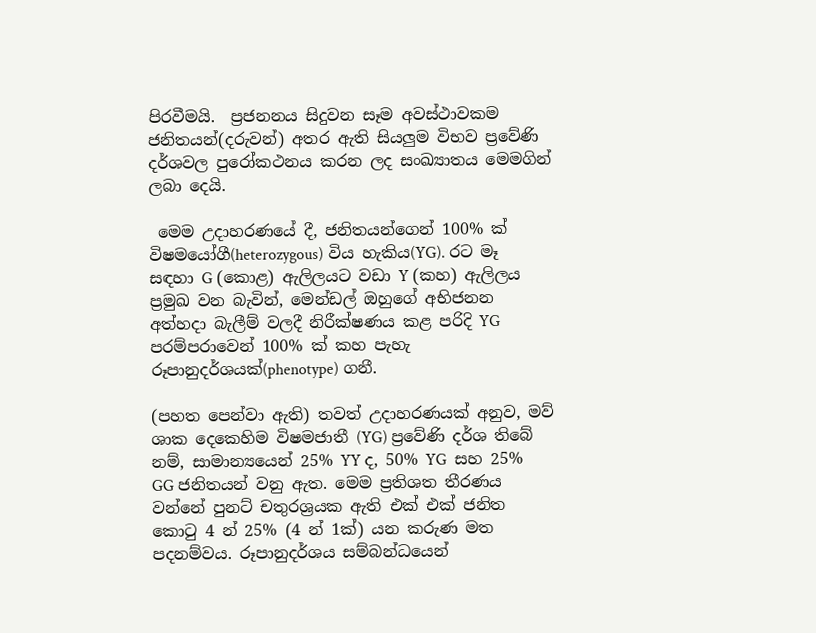පිරවීමයි.  ප්‍රජනනය සිදුවන සෑම අවස්ථාවකම ජනිතයන්(දරුවන්) අතර ඇති සියලුම විභව ප්‍රවේණි දර්ශවල පුරෝකථනය කරන ලද සංඛ්‍යාතය මෙමගින් ලබා දෙයි.

 මෙම උදාහරණයේ දී, ජනිතයන්ගෙන් 100% ක් විෂමයෝගී(heterozygous) විය හැකිය(YG). රට මෑ සඳහා G (කොළ) ඇලිලයට වඩා Y (කහ) ඇලිලය ප්‍රමුඛ වන බැවින්, මෙන්ඩල් ඔහුගේ අභිජනන අත්හදා බැලීම් වලදී නිරීක්ෂණය කළ පරිදි YG පරම්පරාවෙන් 100% ක් කහ පැහැ රූපානුදර්ශයක්(phenotype) ගනී.

(පහත පෙන්වා ඇති) තවත් උදාහරණයක් අනුව, මව් ශාක දෙකෙහිම විෂමජාතී (YG) ප්‍රවේණි දර්ශ තිබේ නම්, සාමාන්‍යයෙන් 25% YY ද, 50% YG  සහ 25% GG ජනිතයන් වනු ඇත. මෙම ප්‍රතිශත තීරණය වන්නේ පුනට් චතුරශ්‍රයක ඇති එක් එක් ජනිත කො‍ටු 4 න් 25% (4 න් 1ක්) යන කරුණ මත පදනම්වය. රූපානුදර්ශය සම්බන්ධයෙන්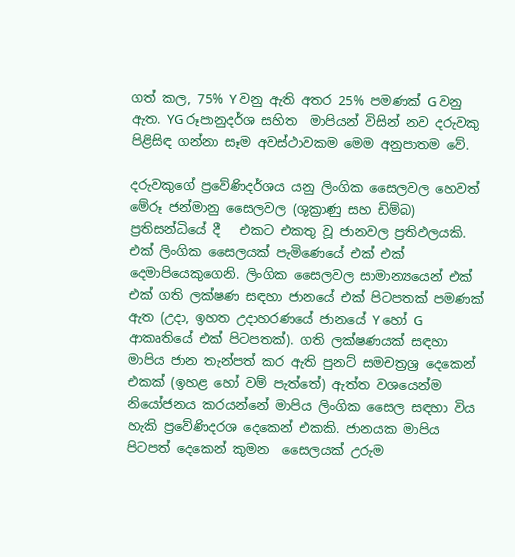ගත් කල, 75% Y වනු ඇති අතර 25% පමණක් G වනු ඇත. YG රූපානුදර්ශ සහිත  මාපියන් විසින් නව දරුවකු පිළිසිඳ ගන්නා සෑම අවස්ථාවකම මෙම අනුපාතම වේ.

දරුවකුගේ ප්‍රවේණිදර්ශය යනු ලිංගික සෛලවල හෙවත් මේරූ ජන්මානු සෛලවල (ශුක්‍රාණු සහ ඩිම්බ) ප්‍රතිසන්ධියේ දී   එකට එකතු වූ ජානවල ප්‍රතිඵලයකි. එක් ලිංගික සෛලයක් පැමිණෙයේ එක් එක් දෙමාපියෙකුගෙනි. ලිංගික සෛලවල සාමාන්‍යයෙන් එක් එක් ගති ලක්ෂණ සඳහා ජානයේ එක් පිටපතක් පමණක් ඇත (උදා, ඉහත උදාහරණයේ ජානයේ Y හෝ G ආකෘතියේ එක් පිටපතක්). ගති ලක්ෂණයක් සඳහා මාපිය ජාන තැන්පත් කර ඇති පුනට් සමචත්‍රශ්‍ර දෙකෙන් එකක් (ඉහළ හෝ වම් පැත්තේ) ඇත්ත වශයෙන්ම නියෝජනය කරයන්නේ මාපිය ලිංගික සෛල සඳහා විය හැකි ප්‍රවේණිදරශ දෙකෙන් එකකි. ජානයක මාපිය පිටපත් දෙකෙන් කුමන  සෛලයක් උරුම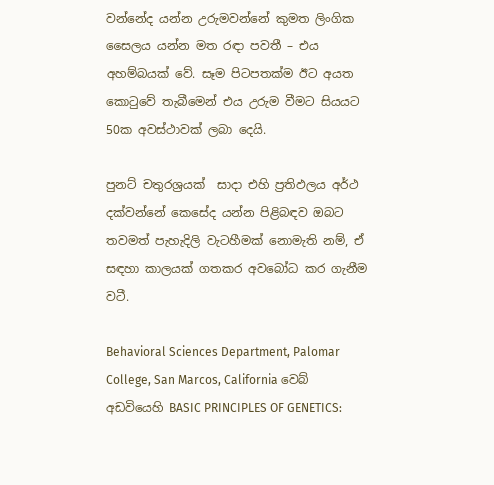වන්නේද යන්න උරුමවන්නේ කුමත ලිංගික සෛලය යන්න මත රඳා පවතී – එය අහම්බයක් වේ. සෑම පිටපතක්ම ඊට අයත කො‍ටුවේ තැබීමෙන් එය උරුම වීමට සියයට 50ක අවස්ථාවක් ලබා දෙයි.

පුනට් චතුරශ්‍රයක්  සාදා එහි ප්‍රතිඵලය අර්ථ දක්වන්නේ කෙසේද යන්න පිළිබඳව ඔබට තවමත් පැහැදිලි වැටහීමක් නොමැති නම්, ඒ සඳහා කාලයක් ගතකර අවබෝධ කර ගැනීම වටී.

Behavioral Sciences Department, Palomar College, San Marcos, California වෙබ් අඩවියෙහි BASIC PRINCIPLES OF GENETICS: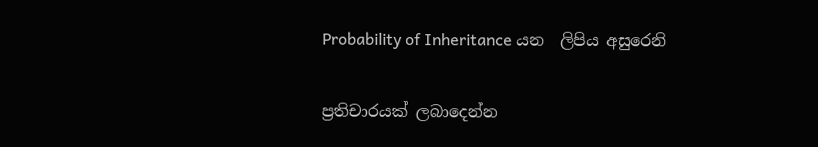Probability of Inheritance යන  ලිපිය අසුරෙනි

ප්‍රතිචාරයක් ලබාදෙන්න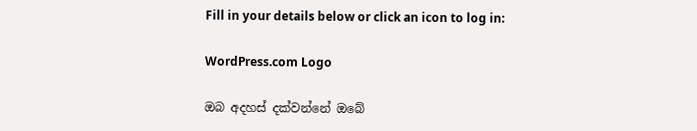Fill in your details below or click an icon to log in:

WordPress.com Logo

ඔබ අදහස් දක්වන්නේ ඔබේ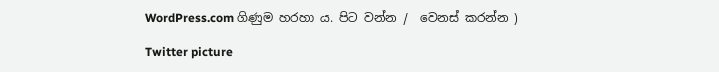WordPress.com ගිණුම හරහා ය. පිට වන්න /  වෙනස් කරන්න )

Twitter picture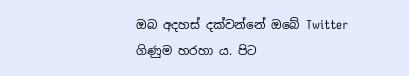ඔබ අදහස් දක්වන්නේ ඔබේ Twitter ගිණුම හරහා ය. පිට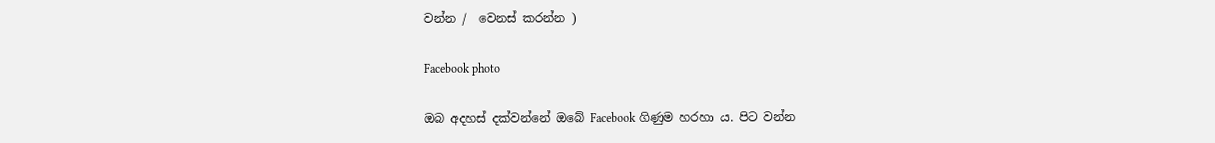වන්න /  වෙනස් කරන්න )

Facebook photo

ඔබ අදහස් දක්වන්නේ ඔබේ Facebook ගිණුම හරහා ය. පිට වන්න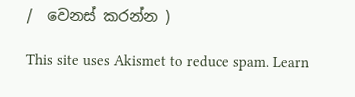/  වෙනස් කරන්න )

This site uses Akismet to reduce spam. Learn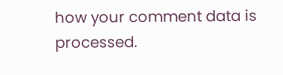how your comment data is processed.